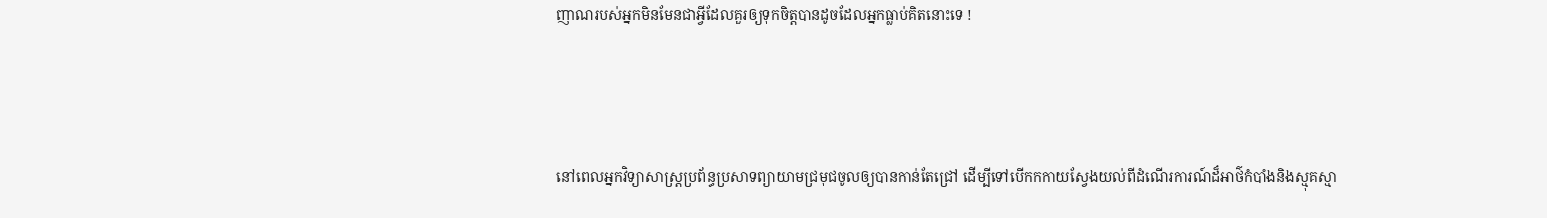ញាណរបស់អ្នកមិនមែនជាអ្វីដែលគួរឲ្យទុកចិត្តបានដូចដែលអ្នកធ្លាប់គិតនោះទេ !



នៅពេលអ្នកវិទ្យាសាស្ត្រប្រព័ន្ធប្រសាទព្យាយាមជ្រមុជចូលឲ្យបានកាន់តែជ្រៅ ដើម្បីទៅបើកកកាយស្វែងយល់ពីដំណើរការណ៍ដ៏អាថ៌កំបាំងនិងស្មុគស្មា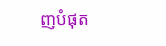ញបំផុត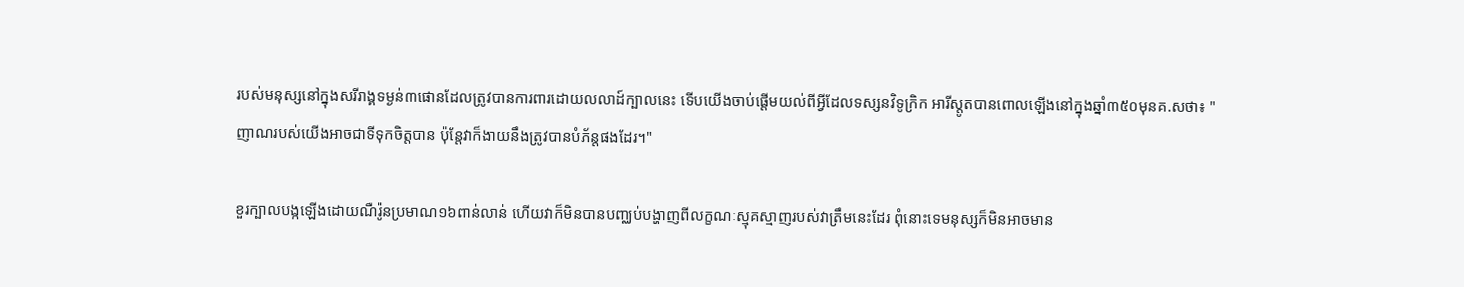របស់មនុស្សនៅក្នុងសរីរាង្គទម្ងន់៣ផោនដែលត្រូវបានការពារដោយលលាដ៍ក្បាលនេះ ទើបយើងចាប់ផ្ដើមយល់ពីអ្វីដែលទស្សនវិទូក្រិក អារីស្តូតបានពោលឡើងនៅក្នុងឆ្នាំ៣៥០មុនគ.សថា៖ "ញាណរបស់យើងអាចជាទីទុកចិត្តបាន ប៉ុន្តែវាក៏ងាយនឹងត្រូវបានបំភ័ន្តផងដែរ។"

ខួរក្បាលបង្កឡើងដោយណឺរ៉ូនប្រមាណ១៦ពាន់លាន់ ហើយវាក៏មិនបានបញ្ឈប់បង្ហាញពីលក្ខណៈស្មុគស្មាញរបស់វាត្រឹមនេះដែរ ពុំនោះទេមនុស្សក៏មិនអាចមាន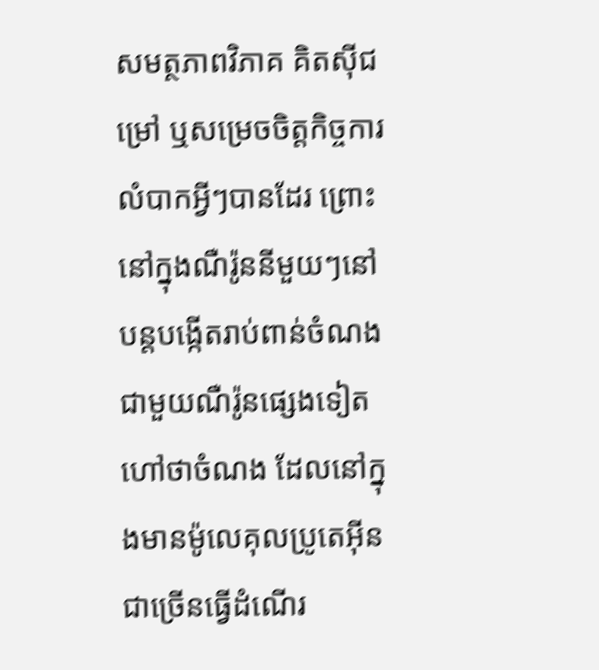សមត្ថភាពវិភាគ គិតស៊ីជម្រៅ ឬសម្រេចចិត្តកិច្ចការលំបាកអ្វីៗបានដែរ ព្រោះនៅក្នុងណឺរ៉ូននីមួយៗនៅបន្តបង្កើតរាប់ពាន់ចំណងជាមួយណឺរ៉ូនផ្សេងទៀត ហៅថាចំណង ដែលនៅក្នុងមានម៉ូលេគុលប្រូតេអ៊ីនជាច្រើនធ្វើដំណើរ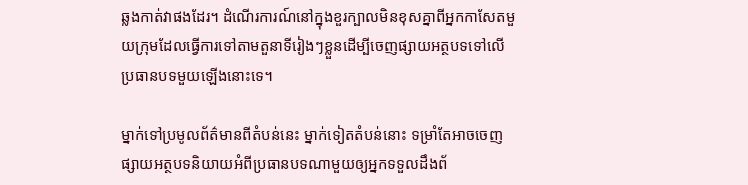ឆ្លងកាត់វាផងដែរ។ ដំណើរការណ៍នៅក្នុងខួរក្បាលមិនខុសគ្នាពីអ្នកកាសែតមួយក្រុមដែលធ្វើការទៅតាមតួនាទីរៀងៗខ្លួនដើម្បីចេញផ្សាយអត្ថបទទៅលើប្រធានបទមួយឡើងនោះទេ។

ម្នាក់ទៅប្រមូលព័ត៌មានពីតំបន់នេះ ម្នាក់ទៀតតំបន់នោះ ទម្រាំតែអាចចេញផ្សាយអត្ថបទនិយាយអំពីប្រធានបទណាមួយឲ្យអ្នកទទួលដឹងព័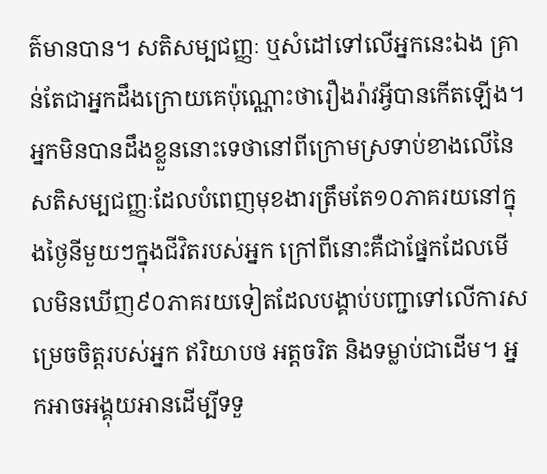ត៌មានបាន។ សតិសម្បជញ្ញៈ ឬសំដៅទៅលើអ្នកនេះឯង គ្រាន់តែជាអ្នកដឹងក្រោយគេប៉ុណ្ណោះថារឿងរ៉ាវអ្វីបានកើតឡើង។ អ្នកមិនបានដឹងខ្លួននោះទេថានៅពីក្រោមស្រទាប់ខាងលើនៃសតិសម្បជញ្ញៈដែលបំពេញមុខងារត្រឹមតែ១០ភាគរយនៅក្នុងថ្ងៃនីមួយៗក្នុងជីវិតរបស់អ្នក ក្រៅពីនោះគឺជាផ្នែកដែលមើលមិនឃើញ៩០ភាគរយទៀតដែលបង្គាប់បញ្ជាទៅលើការសម្រេចចិត្តរបស់អ្នក ឥរិយាបថ អត្តចរិត និងទម្លាប់ជាដើម។ អ្នកអាចអង្គុយអានដើម្បីទទួ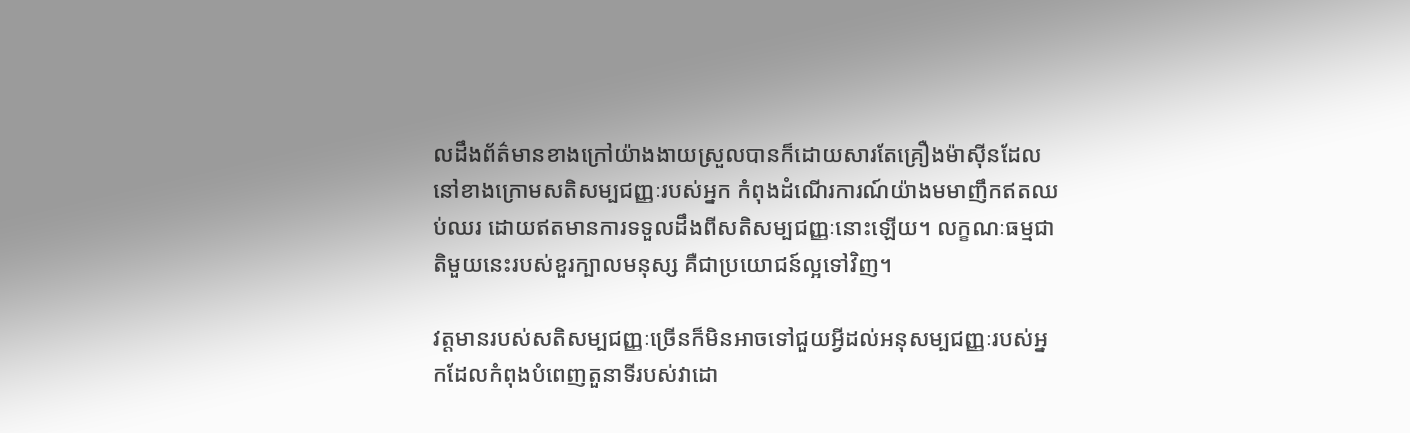លដឹងព័ត៌មានខាងក្រៅយ៉ាងងាយស្រួលបានក៏ដោយសារតែគ្រឿងម៉ាស៊ីនដែលនៅខាងក្រោមសតិសម្បជញ្ញៈរបស់អ្នក កំពុងដំណើរការណ៍យ៉ាងមមាញឹកឥតឈប់ឈរ ដោយឥតមានការទទួលដឹងពីសតិសម្បជញ្ញៈនោះឡើយ។ លក្ខណៈធម្មជាតិមួយនេះរបស់ខួរក្បាលមនុស្ស គឺជាប្រយោជន៍ល្អទៅវិញ។

វត្តមានរបស់សតិសម្បជញ្ញៈច្រើនក៏មិនអាចទៅជួយអ្វីដល់អនុសម្បជញ្ញៈរបស់អ្នកដែលកំពុងបំពេញតួនាទីរបស់វាដោ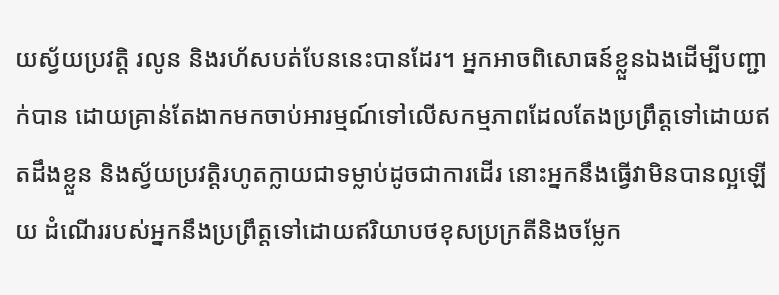យស្វ័យប្រវត្តិ រលូន និងរហ័សបត់បែននេះបានដែរ។ អ្នកអាចពិសោធន៍ខ្លួនឯងដើម្បីបញ្ជាក់បាន ដោយគ្រាន់តែងាកមកចាប់អារម្មណ៍ទៅលើសកម្មភាពដែលតែងប្រព្រឹត្តទៅដោយឥតដឹងខ្លួន និងស្វ័យប្រវត្តិរហូតក្លាយជាទម្លាប់ដូចជាការដើរ នោះអ្នកនឹងធ្វើវាមិនបានល្អឡើយ ដំណើររបស់អ្នកនឹងប្រព្រឹត្តទៅដោយឥរិយាបថខុសប្រក្រតីនិងចម្លែក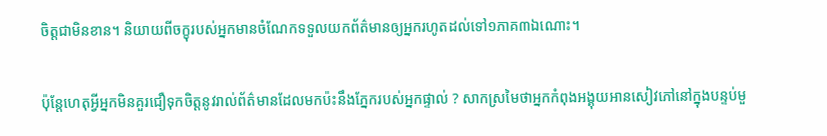ចិត្តជាមិនខាន។ និយាយពីចក្ខុរបស់អ្នកមានចំណែកទទួលយកព័ត៌មានឲ្យអ្នករហូតដល់ទៅ១ភាគ៣ឯណោះ។

ប៉ុន្តែហេតុអ្វីអ្នកមិនគួរជឿទុកចិត្តនូវរាល់ព័ត៌មានដែលមកប៉ះនឹងភ្នែករបស់អ្នកផ្ទាល់ ? សាកស្រមៃថាអ្នកកំពុងអង្គុយអានសៀវភៅនៅក្នុងបន្ទប់មួ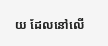យ ដែលនៅលើ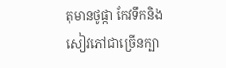តុមានថូផ្កា កែវទឹកនិងសៀវភៅជាច្រើនក្បា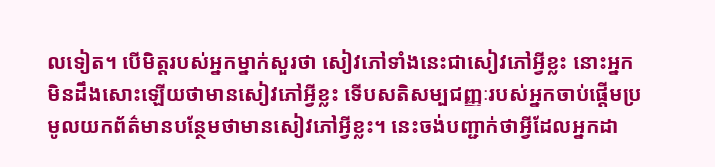លទៀត។ បើមិត្តរបស់អ្នកម្នាក់សួរថា សៀវភៅទាំងនេះជាសៀវភៅអ្វីខ្លះ នោះអ្នកមិនដឹងសោះឡើយថាមានសៀវភៅអ្វីខ្លះ ទើបសតិសម្បជញ្ញៈរបស់អ្នកចាប់ផ្ដើមប្រមូលយកព័ត៌មានបន្ថែមថាមានសៀវភៅអ្វីខ្លះ។ នេះចង់បញ្ជាក់ថាអ្វីដែលអ្នកដា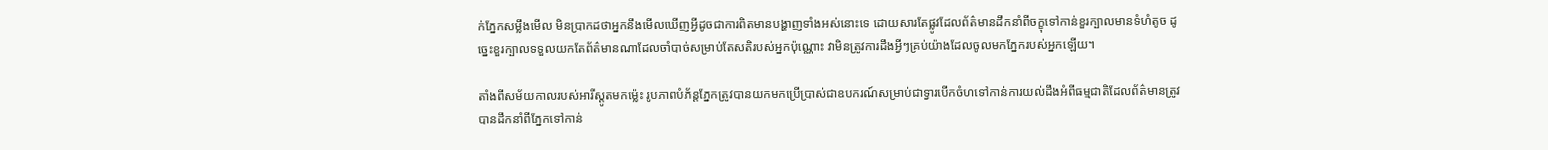ក់ភ្នែកសម្លឹងមើល មិនប្រាកដថាអ្នកនឹងមើលឃើញអ្វីដូចជាការពិតមានបង្ហាញទាំងអស់នោះទេ ដោយសារតែផ្លូវដែលព័ត៌មានដឹកនាំពីចក្ខុទៅកាន់ខួរក្បាលមានទំហំតូច ដូច្នេះខួរក្បាលទទួលយកតែព័ត៌មានណាដែលចាំបាច់សម្រាប់តែសតិរបស់អ្នកប៉ុណ្ណោះ វាមិនត្រូវការដឹងអ្វីៗគ្រប់យ៉ាងដែលចូលមកភ្នែករបស់អ្នកឡើយ។

តាំងពីសម័យកាលរបស់អារីស្តូតមកម្ល៉េះ រូបភាពបំភ័ន្តភ្នែកត្រូវបានយកមកប្រើប្រាស់ជាឧបករណ៍សម្រាប់ជាទ្វារបើកចំហទៅកាន់ការយល់ដឹងអំពីធម្មជាតិដែលព័ត៌មានត្រូវបានដឹកនាំពីភ្នែកទៅកាន់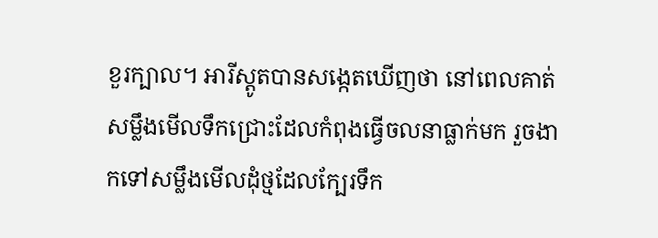ខួរក្បាល។ អារីស្តូតបានសង្កេតឃើញថា នៅពេលគាត់សម្លឹងមើលទឹកជ្រោះដែលកំពុងធ្វើចលនាធ្លាក់មក រួចងាកទៅសម្លឹងមើលដុំថ្មដែលក្បែរទឹក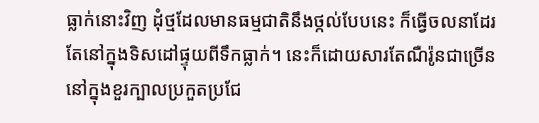ធ្លាក់នោះវិញ ដុំថ្មដែលមានធម្មជាតិនឹងថ្កល់បែបនេះ ក៏ធ្វើចលនាដែរ តែនៅក្នុងទិសដៅផ្ទុយពីទឹកធ្លាក់។ នេះក៏ដោយសារតែណឺរ៉ូនជាច្រើននៅក្នុងខួរក្បាលប្រកួតប្រជែ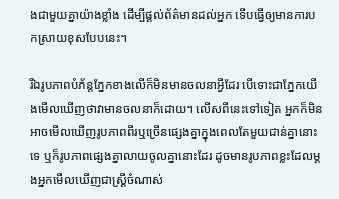ងជាមួយគ្នាយ៉ាងខ្លាំង ដើម្បីផ្ដល់ព័ត៌មានដល់អ្នក ទើបធ្វើឲ្យមានការបកស្រាយខុសបែបនេះ។

រីឯរូបភាពបំភ័ន្តភ្នែកខាងលើក៏មិនមានចលនាអ្វីដែរ បើទោះជាភ្នែកយើងមើលឃើញថាវាមានចលនាក៏ដោយ។ លើសពីនេះទៅទៀត អ្នកក៏មិនអាចមើលឃើញរូបភាពពីរឬច្រើនផ្សេងគ្នាក្នុងពេលតែមួយជាន់គ្នានោះទេ ឬក៏រូបភាពផ្សេងគ្នាលាយចូលគ្នានោះដែរ ដូចមានរូបភាពខ្លះដែលម្ដងអ្នកមើលឃើញជាស្ត្រីចំណាស់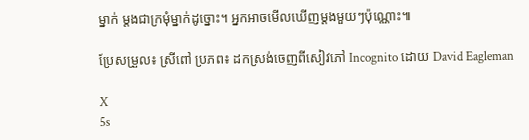ម្នាក់ ម្ដងជាក្រមុំម្នាក់ដូច្នោះ។ អ្នកអាចមើលឃើញម្ដងមួយៗប៉ុណ្ណោះ៕

ប្រែសម្រួល៖ ស្រីពៅ ប្រភព៖ ដកស្រង់ចេញពីសៀវភៅ Incognito ដោយ David Eagleman

X
5s